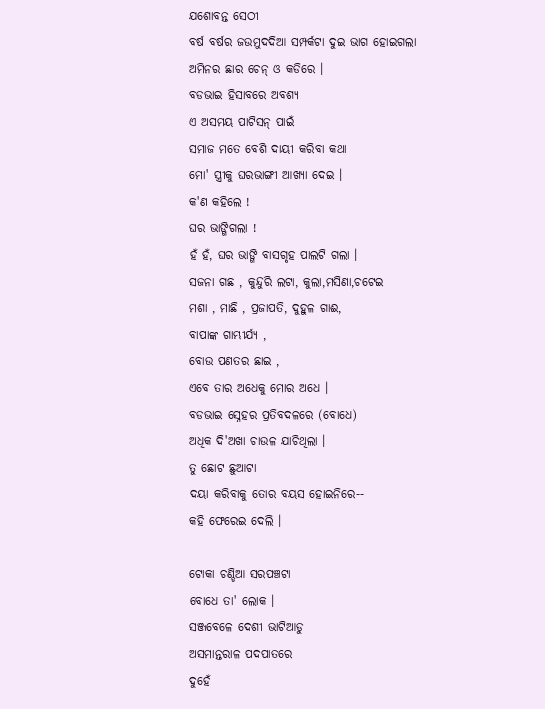ଯଶୋବନ୍ତ ସେଠୀ
ବର୍ଷ ବର୍ଷର ଜଉମୁଦଦିଆ ସମ୍ପର୍କଟା ଦୁଇ ଭାଗ ହୋଇଗଲା
ଅମିନର ଛାର ଚେନ୍ ଓ କଡିରେ ।
ବଡଭାଇ ହିସାବରେ ଅବଶ୍ୟ
ଏ ଅସମୟ ପାଟିସନ୍ ପାଇଁ
ସମାଜ ମତେ ବେଶି ଦାୟୀ କରିବା କଥା
ମୋ' ସ୍ତ୍ରୀକୁ ଘରଭାଙ୍ଗୀ ଆଖ୍ୟା ଦେଇ ।
କ'ଣ କହିଲେ !
ଘର ଭାଙ୍ଗିଗଲା !
ହଁ ହଁ, ଘର ଭାଙ୍ଗି ବାସଗୃହ ପାଲଟି ଗଲା ।
ସଜନା ଗଛ , କୁନ୍ଦୁରି ଲଟା, କୁଲା,ମସିଣା,ଚଟେଇ
ମଶା , ମାଛି , ପ୍ରଜାପତି, ଦୁହୁଳ ଗାଈ,
ବାପାଙ୍କ ଗାମ୍ଭୀର୍ଯ୍ୟ ,
ବୋଉ ପଣତର ଛାଇ ,
ଏବେ ତାର ଅଧେକୁ ମୋର ଅଧେ ।
ବଡଭାଇ ସ୍ନେହର ପ୍ରତିବଦଳରେ (ବୋଧେ)
ଅଧିକ ଦି'ଅଖା ଚାଉଳ ଯାଚିଥିଲା ।
ତୁ ଛୋଟ ଛୁଆଟା
ଦୟା କରିବାକୁ ତୋର ବୟସ ହୋଇନିରେ--
କହି ଫେରେଇ ଦେଲି ।

ଟୋକା ଚଣ୍ଡିଆ ସରପଞ୍ଚଟା
ବୋଧେ ତା' ଲୋକ ।
ସଞ୍ଜବେଳେ ଦେଶୀ ଭାଟିଆଡୁ
ଅସମାନ୍ତରାଳ ପଦପାତରେ
ଦୁହେଁ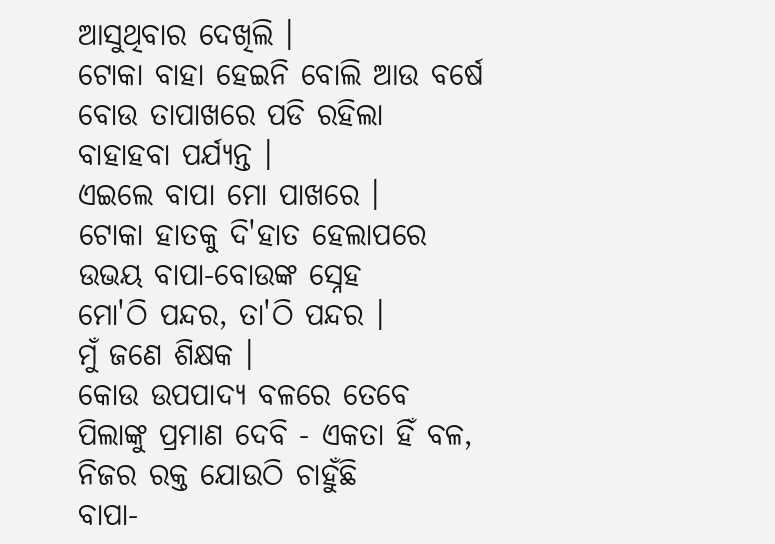ଆସୁଥିବାର ଦେଖିଲି ।
ଟୋକା ବାହା ହେଇନି ବୋଲି ଆଉ ବର୍ଷେ
ବୋଉ ତାପାଖରେ ପଡି ରହିଲା
ବାହାହବା ପର୍ଯ୍ୟନ୍ତ ।
ଏଇଲେ ବାପା ମୋ ପାଖରେ ।
ଟୋକା ହାତକୁ ଦି'ହାତ ହେଲାପରେ
ଉଭୟ ବାପା-ବୋଉଙ୍କ ସ୍ନେହ
ମୋ'ଠି ପନ୍ଦର, ତା'ଠି ପନ୍ଦର ।
ମୁଁ ଜଣେ ଶିକ୍ଷକ ।
କୋଉ ଉପପାଦ୍ୟ ବଳରେ ତେବେ
ପିଲାଙ୍କୁ ପ୍ରମାଣ ଦେବି - ଏକତା ହିଁ ବଳ,
ନିଜର ରକ୍ତ ଯୋଉଠି ଚାହୁଁଛି
ବାପା-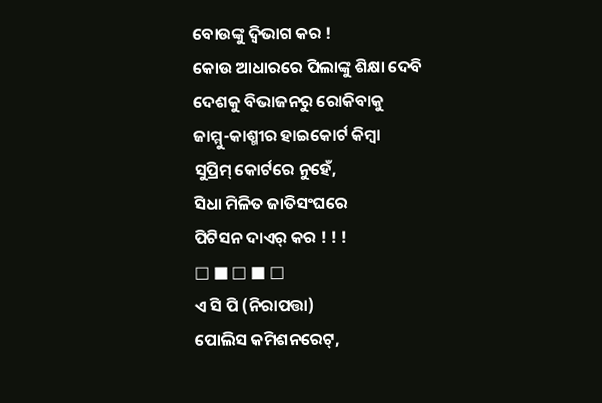ବୋଉଙ୍କୁ ଦ୍ୱିଭାଗ କର !
କୋଉ ଆଧାରରେ ପିଲାଙ୍କୁ ଶିକ୍ଷା ଦେବି
ଦେଶକୁ ବିଭାଜନରୁ ରୋକିବାକୁ
ଜାମ୍ମୁ-କାଶ୍ମୀର ହାଇକୋର୍ଟ କିମ୍ବା
ସୁପ୍ରିମ୍ କୋର୍ଟରେ ନୁହେଁ,
ସିଧା ମିଳିତ ଜାତିସଂଘରେ
ପିଟିସନ ଦାଏର୍ କର ! ! !
□ ■ □ ■ □
ଏ ସି ପି (ନିରାପତ୍ତା)
ପୋଲିସ କମିଶନରେଟ୍,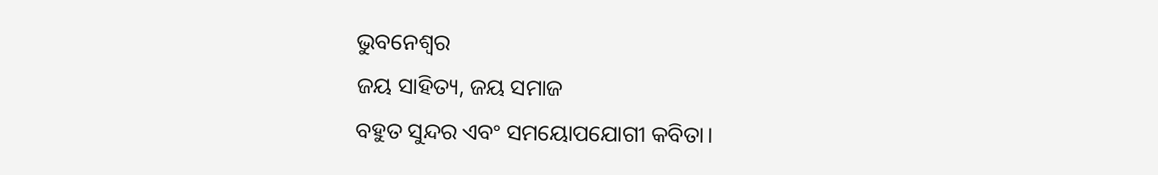ଭୁବନେଶ୍ବର
ଜୟ ସାହିତ୍ୟ, ଜୟ ସମାଜ
ବହୁତ ସୁନ୍ଦର ଏବଂ ସମୟୋପଯୋଗୀ କବିତା।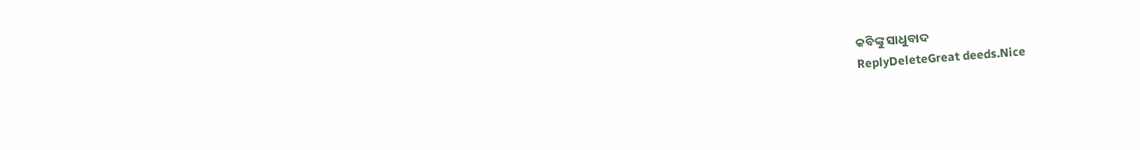କବିଙ୍କୁ ସାଧୁବାଦ
ReplyDeleteGreat deeds.Nice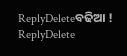ReplyDeleteବଢିଆ !
ReplyDelete